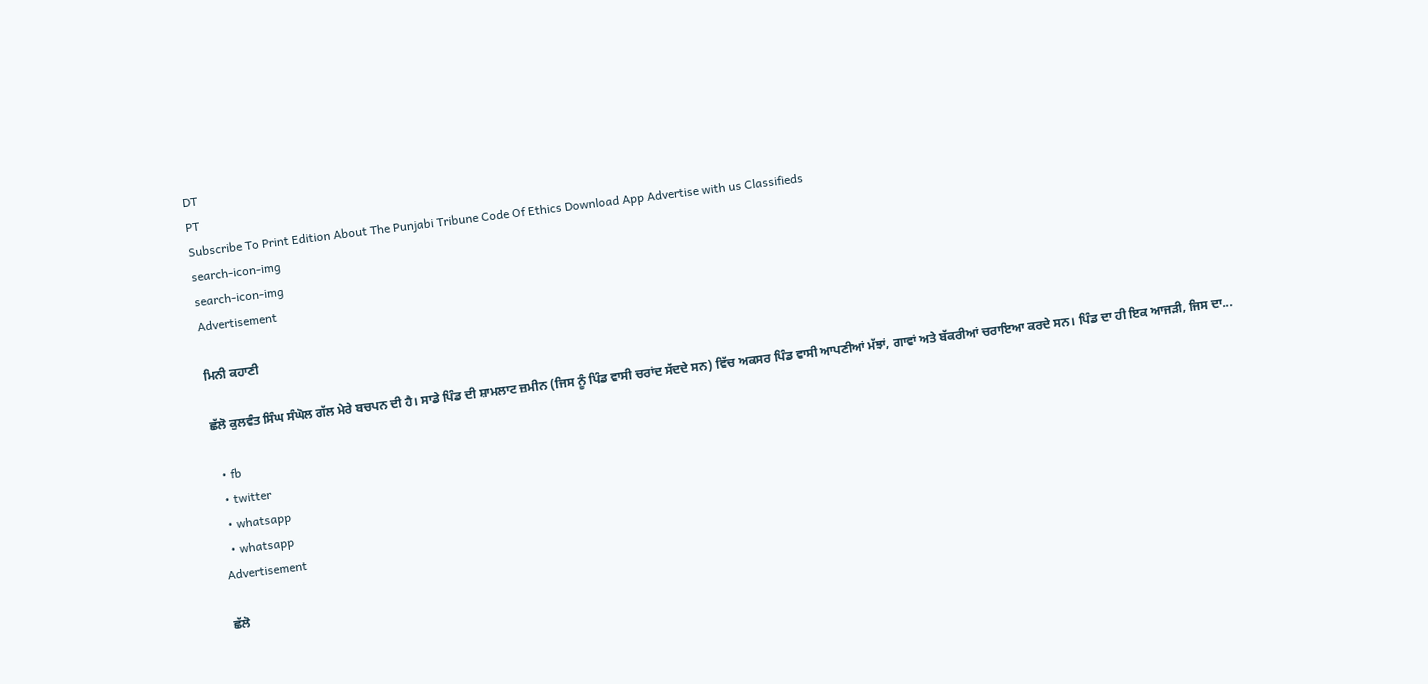DT
PT
Subscribe To Print Edition About The Punjabi Tribune Code Of Ethics Download App Advertise with us Classifieds
search-icon-img
search-icon-img
Advertisement

ਮਿਨੀ ਕਹਾਣੀ

ਛੱਲੋ ਕੁਲਵੰਤ ਸਿੰਘ ਸੰਘੋਲ ਗੱਲ ਮੇਰੇ ਬਚਪਨ ਦੀ ਹੈ। ਸਾਡੇ ਪਿੰਡ ਦੀ ਸ਼ਾਮਲਾਟ ਜ਼ਮੀਨ (ਜਿਸ ਨੂੰ ਪਿੰਡ ਵਾਸੀ ਚਰਾਂਦ ਸੱਦਦੇ ਸਨ) ਵਿੱਚ ਅਕਸਰ ਪਿੰਡ ਵਾਸੀ ਆਪਣੀਆਂ ਮੱਝਾਂ, ਗਾਵਾਂ ਅਤੇ ਬੱਕਰੀਆਂ ਚਰਾਇਆ ਕਰਦੇ ਸਨ। ਪਿੰਡ ਦਾ ਹੀ ਇਕ ਆਜੜੀ, ਜਿਸ ਦਾ...

  • fb
  • twitter
  • whatsapp
  • whatsapp
Advertisement

ਛੱਲੋ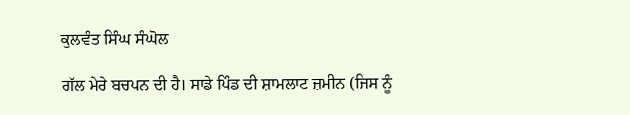ਕੁਲਵੰਤ ਸਿੰਘ ਸੰਘੋਲ

ਗੱਲ ਮੇਰੇ ਬਚਪਨ ਦੀ ਹੈ। ਸਾਡੇ ਪਿੰਡ ਦੀ ਸ਼ਾਮਲਾਟ ਜ਼ਮੀਨ (ਜਿਸ ਨੂੰ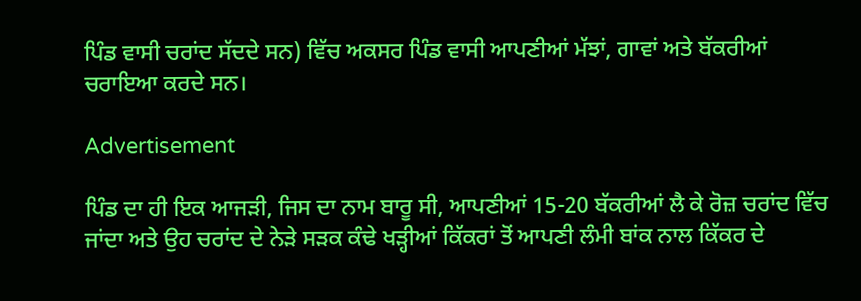ਪਿੰਡ ਵਾਸੀ ਚਰਾਂਦ ਸੱਦਦੇ ਸਨ) ਵਿੱਚ ਅਕਸਰ ਪਿੰਡ ਵਾਸੀ ਆਪਣੀਆਂ ਮੱਝਾਂ, ਗਾਵਾਂ ਅਤੇ ਬੱਕਰੀਆਂ ਚਰਾਇਆ ਕਰਦੇ ਸਨ।

Advertisement

ਪਿੰਡ ਦਾ ਹੀ ਇਕ ਆਜੜੀ, ਜਿਸ ਦਾ ਨਾਮ ਬਾਰੂ ਸੀ, ਆਪਣੀਆਂ 15-20 ਬੱਕਰੀਆਂ ਲੈ ਕੇ ਰੋਜ਼ ਚਰਾਂਦ ਵਿੱਚ ਜਾਂਦਾ ਅਤੇ ਉਹ ਚਰਾਂਦ ਦੇ ਨੇੜੇ ਸੜਕ ਕੰਢੇ ਖੜ੍ਹੀਆਂ ਕਿੱਕਰਾਂ ਤੋਂ ਆਪਣੀ ਲੰਮੀ ਬਾਂਕ ਨਾਲ ਕਿੱਕਰ ਦੇ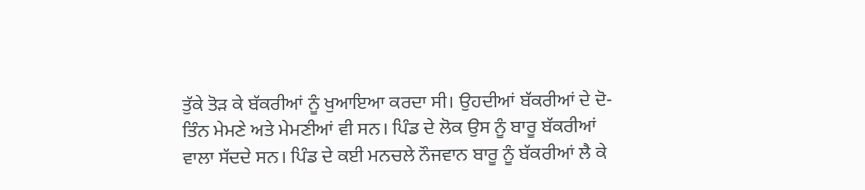ਤੁੱਕੇ ਤੋੜ ਕੇ ਬੱਕਰੀਆਂ ਨੂੰ ਖੁਆਇਆ ਕਰਦਾ ਸੀ। ਉਹਦੀਆਂ ਬੱਕਰੀਆਂ ਦੇ ਦੋ-ਤਿੰਨ ਮੇਮਣੇ ਅਤੇ ਮੇਮਣੀਆਂ ਵੀ ਸਨ। ਪਿੰਡ ਦੇ ਲੋਕ ਉਸ ਨੂੰ ਬਾਰੂ ਬੱਕਰੀਆਂ ਵਾਲਾ ਸੱਦਦੇ ਸਨ। ਪਿੰਡ ਦੇ ਕਈ ਮਨਚਲੇ ਨੌਜਵਾਨ ਬਾਰੂ ਨੂੰ ਬੱਕਰੀਆਂ ਲੈ ਕੇ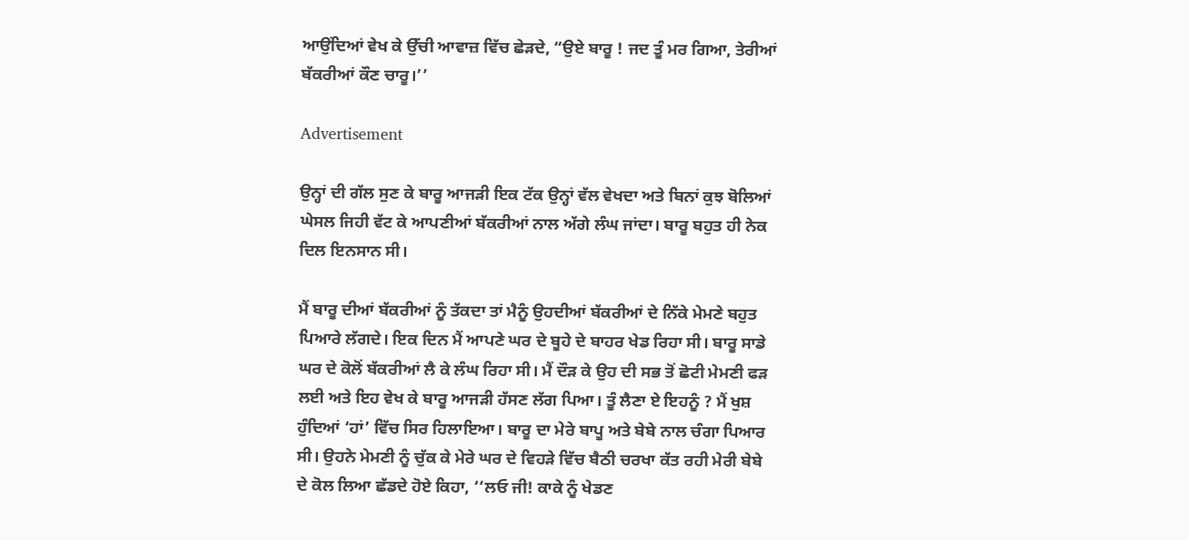ਆਉਂਦਿਆਂ ਵੇਖ ਕੇ ਉੱਚੀ ਆਵਾਜ਼ ਵਿੱਚ ਛੇੜਦੇ, “ਉਏ ਬਾਰੂ ! ਜਦ ਤੂੰ ਮਰ ਗਿਆ, ਤੇਰੀਆਂ ਬੱਕਰੀਆਂ ਕੌਣ ਚਾਰੂ।’’

Advertisement

ਉਨ੍ਹਾਂ ਦੀ ਗੱਲ ਸੁਣ ਕੇ ਬਾਰੂ ਆਜੜੀ ਇਕ ਟੱਕ ਉਨ੍ਹਾਂ ਵੱਲ ਵੇਖਦਾ ਅਤੇ ਬਿਨਾਂ ਕੁਝ ਬੋਲਿਆਂ ਘੇਸਲ ਜਿਹੀ ਵੱਟ ਕੇ ਆਪਣੀਆਂ ਬੱਕਰੀਆਂ ਨਾਲ ਅੱਗੇ ਲੰਘ ਜਾਂਦਾ। ਬਾਰੂ ਬਹੁਤ ਹੀ ਨੇਕ ਦਿਲ ਇਨਸਾਨ ਸੀ।

ਮੈਂ ਬਾਰੂ ਦੀਆਂ ਬੱਕਰੀਆਂ ਨੂੰ ਤੱਕਦਾ ਤਾਂ ਮੈਨੂੰ ਉਹਦੀਆਂ ਬੱਕਰੀਆਂ ਦੇ ਨਿੱਕੇ ਮੇਮਣੇ ਬਹੁਤ ਪਿਆਰੇ ਲੱਗਦੇ। ਇਕ ਦਿਨ ਮੈਂ ਆਪਣੇ ਘਰ ਦੇ ਬੂਹੇ ਦੇ ਬਾਹਰ ਖੇਡ ਰਿਹਾ ਸੀ। ਬਾਰੂ ਸਾਡੇ ਘਰ ਦੇ ਕੋਲੋਂ ਬੱਕਰੀਆਂ ਲੈ ਕੇ ਲੰਘ ਰਿਹਾ ਸੀ। ਮੈਂ ਦੌੜ ਕੇ ਉਹ ਦੀ ਸਭ ਤੋਂ ਛੋਟੀ ਮੇਮਣੀ ਫੜ ਲਈ ਅਤੇ ਇਹ ਵੇਖ ਕੇ ਬਾਰੂ ਆਜੜੀ ਹੱਸਣ ਲੱਗ ਪਿਆ। ਤੂੰ ਲੈਣਾ ਏ ਇਹਨੂੰ ? ਮੈਂ ਖੁਸ਼ ਹੁੰਦਿਆਂ ‘ਹਾਂ’ ਵਿੱਚ ਸਿਰ ਹਿਲਾਇਆ। ਬਾਰੂ ਦਾ ਮੇਰੇ ਬਾਪੂ ਅਤੇ ਬੇਬੇ ਨਾਲ ਚੰਗਾ ਪਿਆਰ ਸੀ। ਉਹਨੇ ਮੇਮਣੀ ਨੂੰ ਚੁੱਕ ਕੇ ਮੇਰੇ ਘਰ ਦੇ ਵਿਹੜੇ ਵਿੱਚ ਬੈਠੀ ਚਰਖਾ ਕੱਤ ਰਹੀ ਮੇਰੀ ਬੇਬੇ ਦੇ ਕੋਲ ਲਿਆ ਛੱਡਦੇ ਹੋਏ ਕਿਹਾ, ‘‘ਲਓ ਜੀ! ਕਾਕੇ ਨੂੰ ਖੇਡਣ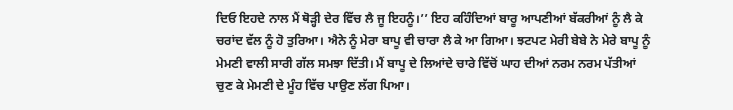ਦਿਓ ਇਹਦੇ ਨਾਲ ਮੈਂ ਥੋੜ੍ਹੀ ਦੇਰ ਵਿੱਚ ਲੈ ਜੂ ਇਹਨੂੰ।’’ ਇਹ ਕਹਿੰਦਿਆਂ ਬਾਰੂ ਆਪਣੀਆਂ ਬੱਕਰੀਆਂ ਨੂੰ ਲੈ ਕੇ ਚਰਾਂਦ ਵੱਲ ਨੂੰ ਹੋ ਤੁਰਿਆ। ਐਨੇ ਨੂੰ ਮੇਰਾ ਬਾਪੂ ਵੀ ਚਾਰਾ ਲੈ ਕੇ ਆ ਗਿਆ। ਝਟਪਟ ਮੇਰੀ ਬੇਬੇ ਨੇ ਮੇਰੇ ਬਾਪੂ ਨੂੰ ਮੇਮਣੀ ਵਾਲੀ ਸਾਰੀ ਗੱਲ ਸਮਝਾ ਦਿੱਤੀ। ਮੈਂ ਬਾਪੂ ਦੇ ਲਿਆਂਦੇ ਚਾਰੇ ਵਿੱਚੋਂ ਘਾਹ ਦੀਆਂ ਨਰਮ ਨਰਮ ਪੱਤੀਆਂ ਚੁਣ ਕੇ ਮੇਮਣੀ ਦੇ ਮੂੰਹ ਵਿੱਚ ਪਾਉਣ ਲੱਗ ਪਿਆ।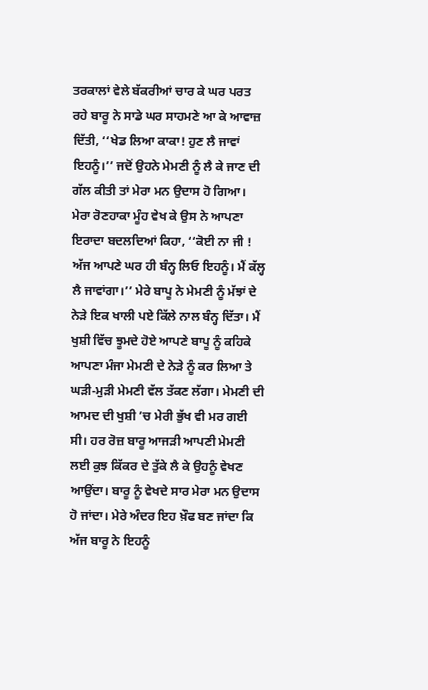ਤਰਕਾਲਾਂ ਵੇਲੇ ਬੱਕਰੀਆਂ ਚਾਰ ਕੇ ਘਰ ਪਰਤ ਰਹੇ ਬਾਰੂ ਨੇ ਸਾਡੇ ਘਰ ਸਾਹਮਣੇ ਆ ਕੇ ਆਵਾਜ਼ ਦਿੱਤੀ, ‘‘ਖੇਡ ਲਿਆ ਕਾਕਾ! ਹੁਣ ਲੈ ਜਾਵਾਂ ਇਹਨੂੰ।’’ ਜਦੋਂ ਉਹਨੇ ਮੇਮਣੀ ਨੂੰ ਲੈ ਕੇ ਜਾਣ ਦੀ ਗੱਲ ਕੀਤੀ ਤਾਂ ਮੇਰਾ ਮਨ ਉਦਾਸ ਹੋ ਗਿਆ। ਮੇਰਾ ਰੋਣਹਾਕਾ ਮੂੰਹ ਵੇਖ ਕੇ ਉਸ ਨੇ ਆਪਣਾ ਇਰਾਦਾ ਬਦਲਦਿਆਂ ਕਿਹਾ, ‘‘ਕੋਈ ਨਾ ਜੀ ! ਅੱਜ ਆਪਣੇ ਘਰ ਹੀ ਬੰਨ੍ਹ ਲਿਓ ਇਹਨੂੰ। ਮੈਂ ਕੱਲ੍ਹ ਲੈ ਜਾਵਾਂਗਾ।’’ ਮੇਰੇ ਬਾਪੂ ਨੇ ਮੇਮਣੀ ਨੂੰ ਮੱਝਾਂ ਦੇ ਨੇੜੇ ਇਕ ਖਾਲੀ ਪਏ ਕਿੱਲੇ ਨਾਲ ਬੰਨ੍ਹ ਦਿੱਤਾ। ਮੈਂ ਖੁਸ਼ੀ ਵਿੱਚ ਝੂਮਦੇ ਹੋਏ ਆਪਣੇ ਬਾਪੂ ਨੂੰ ਕਹਿਕੇ ਆਪਣਾ ਮੰਜਾ ਮੇਮਣੀ ਦੇ ਨੇੜੇ ਨੂੰ ਕਰ ਲਿਆ ਤੇ ਘੜੀ-ਮੁੜੀ ਮੇਮਣੀ ਵੱਲ ਤੱਕਣ ਲੱਗਾ। ਮੇਮਣੀ ਦੀ ਆਮਦ ਦੀ ਖੁਸ਼ੀ ’ਚ ਮੇਰੀ ਭੁੱਖ ਵੀ ਮਰ ਗਈ ਸੀ। ਹਰ ਰੋਜ਼ ਬਾਰੂ ਆਜੜੀ ਆਪਣੀ ਮੇਮਣੀ ਲਈ ਕੁਝ ਕਿੱਕਰ ਦੇ ਤੁੱਕੇ ਲੈ ਕੇ ਉਹਨੂੰ ਵੇਖਣ ਆਉਂਦਾ। ਬਾਰੂ ਨੂੰ ਵੇਖਦੇ ਸਾਰ ਮੇਰਾ ਮਨ ਉਦਾਸ ਹੋ ਜਾਂਦਾ। ਮੇਰੇ ਅੰਦਰ ਇਹ ਖ਼ੌਫ ਬਣ ਜਾਂਦਾ ਕਿ ਅੱਜ ਬਾਰੂ ਨੇ ਇਹਨੂੰ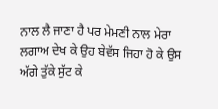ਨਾਲ ਲੈ ਜਾਣਾ ਹੈ ਪਰ ਮੇਮਣੀ ਨਾਲ ਮੇਰਾ ਲਗਾਅ ਦੇਖ ਕੇ ਉਹ ਬੇਵੱਸ ਜਿਹਾ ਹੋ ਕੇ ਉਸ ਅੱਗੇ ਤੁੱਕੇ ਸੁੱਟ ਕੇ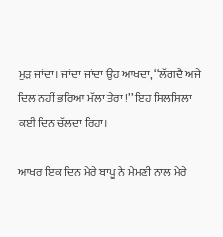ਮੁੜ ਜਾਂਦਾ। ਜਾਂਦਾ ਜਾਂਦਾ ਉਹ ਆਖਦਾ, ‘‘ਲੱਗਦੈ ਅਜੇ ਦਿਲ ਨਹੀਂ ਭਰਿਆ ਮੱਲਾ ਤੇਰਾ !’’ ਇਹ ਸਿਲਸਿਲਾ ਕਈ ਦਿਨ ਚੱਲਦਾ ਰਿਹਾ।

ਆਖਰ ਇਕ ਦਿਨ ਮੇਰੇ ਬਾਪੂ ਨੇ ਮੇਮਣੀ ਨਾਲ ਮੇਰੇ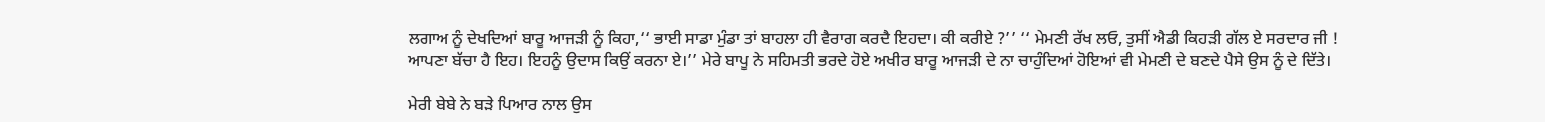ਲਗਾਅ ਨੂੰ ਦੇਖਦਿਆਂ ਬਾਰੂ ਆਜੜੀ ਨੂੰ ਕਿਹਾ,‘‘ ਭਾਈ ਸਾਡਾ ਮੁੰਡਾ ਤਾਂ ਬਾਹਲਾ ਹੀ ਵੈਰਾਗ ਕਰਦੈ ਇਹਦਾ। ਕੀ ਕਰੀਏ ?’’ ‘‘ ਮੇਮਣੀ ਰੱਖ ਲਓ, ਤੁਸੀਂ ਐਡੀ ਕਿਹੜੀ ਗੱਲ ਏ ਸਰਦਾਰ ਜੀ ! ਆਪਣਾ ਬੱਚਾ ਹੈ ਇਹ। ਇਹਨੂੰ ਉਦਾਸ ਕਿਉਂ ਕਰਨਾ ਏ।’’ ਮੇਰੇ ਬਾਪੂ ਨੇ ਸਹਿਮਤੀ ਭਰਦੇ ਹੋਏ ਅਖੀਰ ਬਾਰੂ ਆਜੜੀ ਦੇ ਨਾ ਚਾਹੁੰਦਿਆਂ ਹੋਇਆਂ ਵੀ ਮੇਮਣੀ ਦੇ ਬਣਦੇ ਪੈਸੇ ਉਸ ਨੂੰ ਦੇ ਦਿੱਤੇ।

ਮੇਰੀ ਬੇਬੇ ਨੇ ਬੜੇ ਪਿਆਰ ਨਾਲ ਉਸ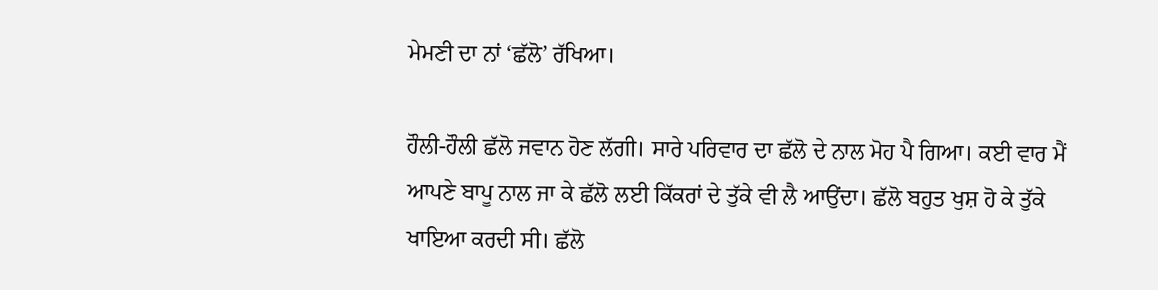ਮੇਮਣੀ ਦਾ ਨਾਂ ‘ਛੱਲੋ’ ਰੱਖਿਆ।

ਹੌਲੀ-ਹੌਲੀ ਛੱਲੋ ਜਵਾਨ ਹੋਣ ਲੱਗੀ। ਸਾਰੇ ਪਰਿਵਾਰ ਦਾ ਛੱਲੋ ਦੇ ਨਾਲ ਮੋਹ ਪੈ ਗਿਆ। ਕਈ ਵਾਰ ਮੈਂ ਆਪਣੇ ਬਾਪੂ ਨਾਲ ਜਾ ਕੇ ਛੱਲੋ ਲਈ ਕਿੱਕਰਾਂ ਦੇ ਤੁੱਕੇ ਵੀ ਲੈ ਆਉਂਦਾ। ਛੱਲੋ ਬਹੁਤ ਖੁਸ਼ ਹੋ ਕੇ ਤੁੱਕੇ ਖਾਇਆ ਕਰਦੀ ਸੀ। ਛੱਲੋ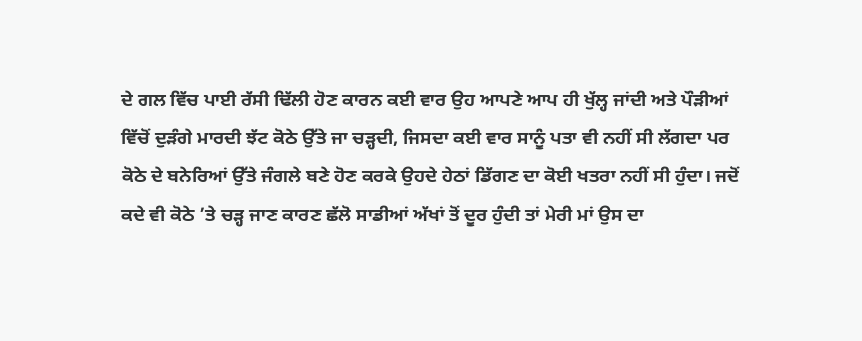ਦੇ ਗਲ ਵਿੱਚ ਪਾਈ ਰੱਸੀ ਢਿੱਲੀ ਹੋਣ ਕਾਰਨ ਕਈ ਵਾਰ ਉਹ ਆਪਣੇ ਆਪ ਹੀ ਖੁੱਲ੍ਹ ਜਾਂਦੀ ਅਤੇ ਪੌੜੀਆਂ ਵਿੱਚੋਂ ਦੁੜੰਗੇ ਮਾਰਦੀ ਝੱਟ ਕੋਠੇ ਉੱਤੇ ਜਾ ਚੜ੍ਹਦੀ, ਜਿਸਦਾ ਕਈ ਵਾਰ ਸਾਨੂੰ ਪਤਾ ਵੀ ਨਹੀਂ ਸੀ ਲੱਗਦਾ ਪਰ ਕੋਠੇ ਦੇ ਬਨੇਰਿਆਂ ਉੱਤੇ ਜੰਗਲੇ ਬਣੇ ਹੋਣ ਕਰਕੇ ਉਹਦੇ ਹੇਠਾਂ ਡਿੱਗਣ ਦਾ ਕੋਈ ਖਤਰਾ ਨਹੀਂ ਸੀ ਹੁੰਦਾ। ਜਦੋਂ ਕਦੇ ਵੀ ਕੋਠੇ ’ਤੇ ਚੜ੍ਹ ਜਾਣ ਕਾਰਣ ਛੱਲੋ ਸਾਡੀਆਂ ਅੱਖਾਂ ਤੋਂ ਦੂਰ ਹੁੰਦੀ ਤਾਂ ਮੇਰੀ ਮਾਂ ਉਸ ਦਾ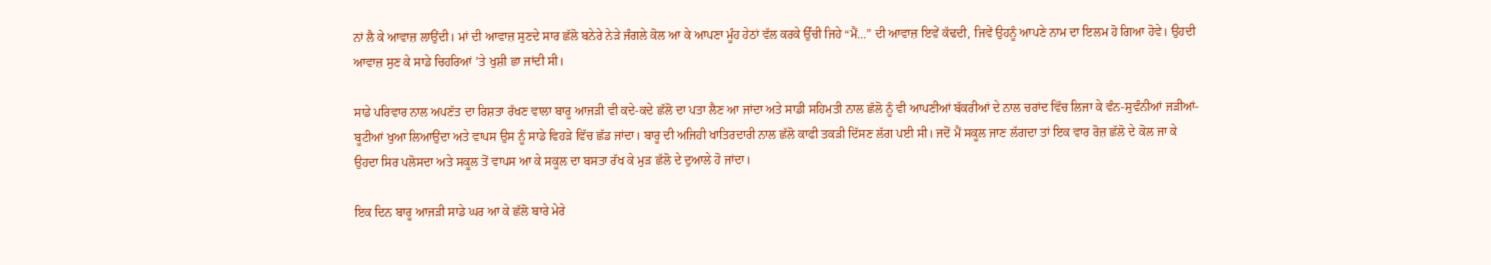ਨਾਂ ਲੈ ਕੇ ਆਵਾਜ਼ ਲਾਉਂਦੀ। ਮਾਂ ਦੀ ਆਵਾਜ਼ ਸੁਣਦੇ ਸਾਰ ਛੱਲੋ ਬਨੇਰੇ ਨੇੜੇ ਜੰਗਲੇ ਕੋਲ ਆ ਕੇ ਆਪਣਾ ਮੂੰਹ ਹੇਠਾਂ ਵੱਲ ਕਰਕੇ ਉੱਚੀ ਜਿਹੇ “ਮੈਂ...” ਦੀ ਆਵਾਜ਼ ਇਵੇਂ ਕੱਢਦੀ, ਜਿਵੇਂ ਉਹਨੂੰ ਆਪਣੇ ਨਾਮ ਦਾ ਇਲਮ ਹੋ ਗਿਆ ਹੋਵੇ। ਉਹਦੀ ਆਵਾਜ਼ ਸੁਣ ਕੇ ਸਾਡੇ ਚਿਹਰਿਆਂ ’ਤੇ ਖੁਸ਼ੀ ਛਾ ਜਾਂਦੀ ਸੀ।

ਸਾਡੇ ਪਰਿਵਾਰ ਨਾਲ ਅਪਣੱਤ ਦਾ ਰਿਸ਼ਤਾ ਰੱਖਣ ਵਾਲਾ ਬਾਰੂ ਆਜੜੀ ਵੀ ਕਦੇ-ਕਦੇ ਛੱਲੋ ਦਾ ਪਤਾ ਲੈਣ ਆ ਜਾਂਦਾ ਅਤੇ ਸਾਡੀ ਸਹਿਮਤੀ ਨਾਲ ਛੱਲੋ ਨੂੰ ਵੀ ਆਪਣੀਆਂ ਬੱਕਰੀਆਂ ਦੇ ਨਾਲ ਚਰਾਂਦ ਵਿੱਚ ਲਿਜਾ ਕੇ ਵੰਨ-ਸੁਵੰਨੀਆਂ ਜੜੀਆਂ-ਬੂਟੀਆਂ ਖੁਆ ਲਿਆਉਂਦਾ ਅਤੇ ਵਾਪਸ ਉਸ ਨੂੰ ਸਾਡੇ ਵਿਹੜੇ ਵਿੱਚ ਛੱਡ ਜਾਂਦਾ। ਬਾਰੂ ਦੀ ਅਜਿਹੀ ਖਾਤਿਰਦਾਰੀ ਨਾਲ ਛੱਲੋ ਕਾਫੀ ਤਕੜੀ ਦਿੱਸਣ ਲੱਗ ਪਈ ਸੀ। ਜਦੋਂ ਮੈਂ ਸਕੂਲ ਜਾਣ ਲੱਗਦਾ ਤਾਂ ਇਕ ਵਾਰ ਰੋਜ਼ ਛੱਲੋ ਦੇ ਕੋਲ ਜਾ ਕੇ ਉਹਦਾ ਸਿਰ ਪਲੋਸਦਾ ਅਤੇ ਸਕੂਲ ਤੋਂ ਵਾਪਸ ਆ ਕੇ ਸਕੂਲ ਦਾ ਬਸਤਾ ਰੱਖ ਕੇ ਮੁੜ ਛੱਲੋ ਦੇ ਦੁਆਲੇ ਹੋ ਜਾਂਦਾ।

ਇਕ ਦਿਨ ਬਾਰੂ ਆਜੜੀ ਸਾਡੇ ਘਰ ਆ ਕੇ ਛੱਲੋ ਬਾਰੇ ਮੇਰੇ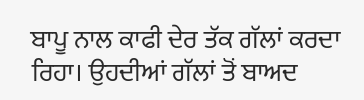ਬਾਪੂ ਨਾਲ ਕਾਫੀ ਦੇਰ ਤੱਕ ਗੱਲਾਂ ਕਰਦਾ ਰਿਹਾ। ਉਹਦੀਆਂ ਗੱਲਾਂ ਤੋਂ ਬਾਅਦ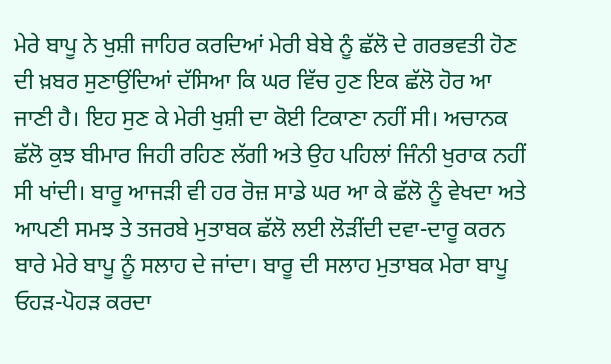ਮੇਰੇ ਬਾਪੂ ਨੇ ਖੁਸ਼ੀ ਜਾਹਿਰ ਕਰਦਿਆਂ ਮੇਰੀ ਬੇਬੇ ਨੂੰ ਛੱਲੋ ਦੇ ਗਰਭਵਤੀ ਹੋਣ ਦੀ ਖ਼ਬਰ ਸੁਣਾਉਂਦਿਆਂ ਦੱਸਿਆ ਕਿ ਘਰ ਵਿੱਚ ਹੁਣ ਇਕ ਛੱਲੋ ਹੋਰ ਆ ਜਾਣੀ ਹੈ। ਇਹ ਸੁਣ ਕੇ ਮੇਰੀ ਖੁਸ਼ੀ ਦਾ ਕੋਈ ਟਿਕਾਣਾ ਨਹੀਂ ਸੀ। ਅਚਾਨਕ ਛੱਲੋ ਕੁਝ ਬੀਮਾਰ ਜਿਹੀ ਰਹਿਣ ਲੱਗੀ ਅਤੇ ਉਹ ਪਹਿਲਾਂ ਜਿੰਨੀ ਖੁਰਾਕ ਨਹੀਂ ਸੀ ਖਾਂਦੀ। ਬਾਰੂ ਆਜੜੀ ਵੀ ਹਰ ਰੋਜ਼ ਸਾਡੇ ਘਰ ਆ ਕੇ ਛੱਲੋ ਨੂੰ ਵੇਖਦਾ ਅਤੇ ਆਪਣੀ ਸਮਝ ਤੇ ਤਜਰਬੇ ਮੁਤਾਬਕ ਛੱਲੋ ਲਈ ਲੋੜੀਂਦੀ ਦਵਾ-ਦਾਰੂ ਕਰਨ ਬਾਰੇ ਮੇਰੇ ਬਾਪੂ ਨੂੰ ਸਲਾਹ ਦੇ ਜਾਂਦਾ। ਬਾਰੂ ਦੀ ਸਲਾਹ ਮੁਤਾਬਕ ਮੇਰਾ ਬਾਪੂ ਓਹੜ-ਪੋਹੜ ਕਰਦਾ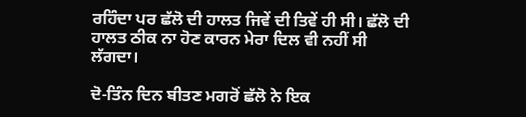ਰਹਿੰਦਾ ਪਰ ਛੱਲੋ ਦੀ ਹਾਲਤ ਜਿਵੇਂ ਦੀ ਤਿਵੇਂ ਹੀ ਸੀ। ਛੱਲੋ ਦੀ ਹਾਲਤ ਠੀਕ ਨਾ ਹੋਣ ਕਾਰਨ ਮੇਰਾ ਦਿਲ ਵੀ ਨਹੀਂ ਸੀ ਲੱਗਦਾ।

ਦੋ-ਤਿੰਨ ਦਿਨ ਬੀਤਣ ਮਗਰੋਂ ਛੱਲੋ ਨੇ ਇਕ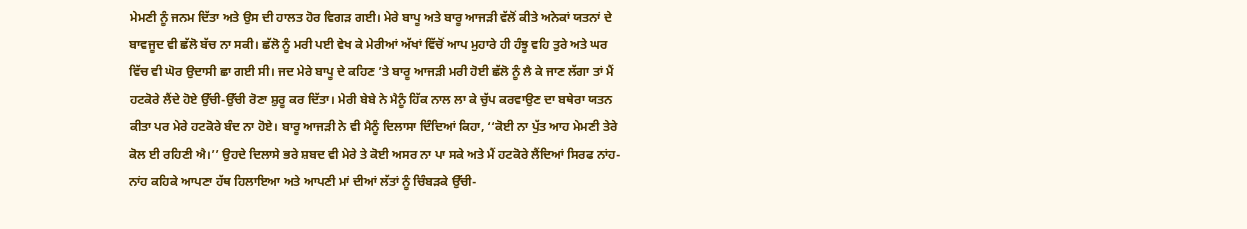ਮੇਮਣੀ ਨੂੰ ਜਨਮ ਦਿੱਤਾ ਅਤੇ ਉਸ ਦੀ ਹਾਲਤ ਹੋਰ ਵਿਗੜ ਗਈ। ਮੇਰੇ ਬਾਪੂ ਅਤੇ ਬਾਰੂ ਆਜੜੀ ਵੱਲੋਂ ਕੀਤੇ ਅਨੇਕਾਂ ਯਤਨਾਂ ਦੇ ਬਾਵਜੂਦ ਵੀ ਛੱਲੋ ਬੱਚ ਨਾ ਸਕੀ। ਛੱਲੋ ਨੂੰ ਮਰੀ ਪਈ ਵੇਖ ਕੇ ਮੇਰੀਆਂ ਅੱਖਾਂ ਵਿੱਚੋਂ ਆਪ ਮੁਹਾਰੇ ਹੀ ਹੰਝੂ ਵਹਿ ਤੁਰੇ ਅਤੇ ਘਰ ਵਿੱਚ ਵੀ ਘੋਰ ਉਦਾਸੀ ਛਾ ਗਈ ਸੀ। ਜਦ ਮੇਰੇ ਬਾਪੂ ਦੇ ਕਹਿਣ ’ਤੇ ਬਾਰੂ ਆਜੜੀ ਮਰੀ ਹੋਈ ਛੱਲੋ ਨੂੰ ਲੈ ਕੇ ਜਾਣ ਲੱਗਾ ਤਾਂ ਮੈਂ ਹਟਕੋਰੇ ਲੈਂਦੇ ਹੋਏ ਉੱਚੀ-ਉੱਚੀ ਰੋਣਾ ਸ਼ੁਰੂ ਕਰ ਦਿੱਤਾ। ਮੇਰੀ ਬੇਬੇ ਨੇ ਮੈਨੂੰ ਹਿੱਕ ਨਾਲ ਲਾ ਕੇ ਚੁੱਪ ਕਰਵਾਉਣ ਦਾ ਬਥੇਰਾ ਯਤਨ ਕੀਤਾ ਪਰ ਮੇਰੇ ਹਟਕੋਰੇ ਬੰਦ ਨਾ ਹੋਏ। ਬਾਰੂ ਆਜੜੀ ਨੇ ਵੀ ਮੈਨੂੰ ਦਿਲਾਸਾ ਦਿੰਦਿਆਂ ਕਿਹਾ, ‘‘ਕੋਈ ਨਾ ਪੁੱਤ ਆਹ ਮੇਮਣੀ ਤੇਰੇ ਕੋਲ ਈ ਰਹਿਣੀ ਐ।’’ ਉਹਦੇ ਦਿਲਾਸੇ ਭਰੇ ਸ਼ਬਦ ਵੀ ਮੇਰੇ ਤੇ ਕੋਈ ਅਸਰ ਨਾ ਪਾ ਸਕੇ ਅਤੇ ਮੈਂ ਹਟਕੋਰੇ ਲੈਂਦਿਆਂ ਸਿਰਫ ਨਾਂਹ-ਨਾਂਹ ਕਹਿਕੇ ਆਪਣਾ ਹੱਥ ਹਿਲਾਇਆ ਅਤੇ ਆਪਣੀ ਮਾਂ ਦੀਆਂ ਲੱਤਾਂ ਨੂੰ ਚਿੰਬੜਕੇ ਉੱਚੀ-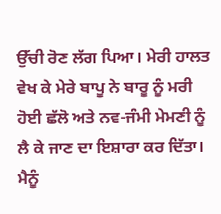ਉੱਚੀ ਰੋਣ ਲੱਗ ਪਿਆ। ਮੇਰੀ ਹਾਲਤ ਵੇਖ ਕੇ ਮੇਰੇ ਬਾਪੂ ਨੇ ਬਾਰੂ ਨੂੰ ਮਰੀ ਹੋਈ ਛੱਲੋ ਅਤੇ ਨਵ-ਜੰਮੀ ਮੇਮਣੀ ਨੂੰ ਲੈ ਕੇ ਜਾਣ ਦਾ ਇਸ਼ਾਰਾ ਕਰ ਦਿੱਤਾ। ਮੈਨੂੰ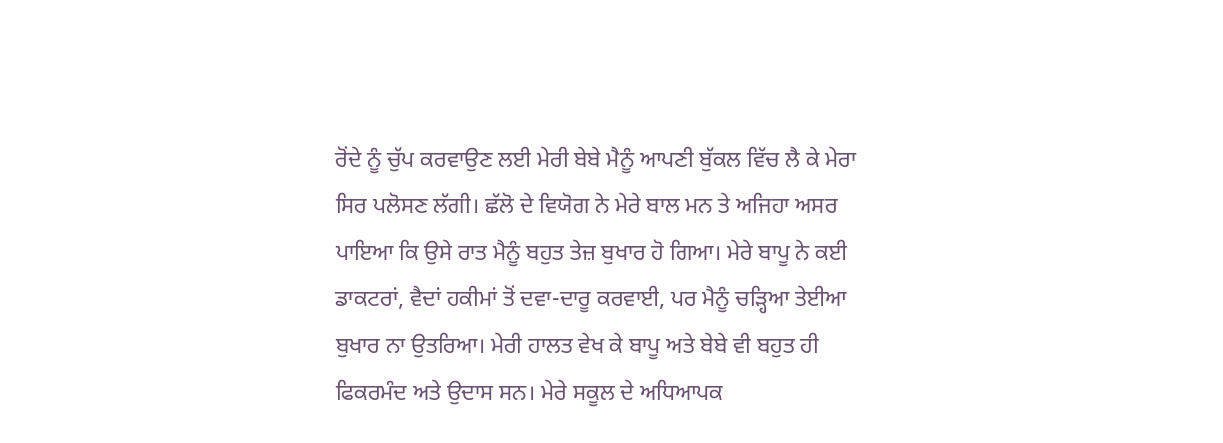ਰੋਂਦੇ ਨੂੰ ਚੁੱਪ ਕਰਵਾਉਣ ਲਈ ਮੇਰੀ ਬੇਬੇ ਮੈਨੂੰ ਆਪਣੀ ਬੁੱਕਲ ਵਿੱਚ ਲੈ ਕੇ ਮੇਰਾ ਸਿਰ ਪਲੋਸਣ ਲੱਗੀ। ਛੱਲੋ ਦੇ ਵਿਯੋਗ ਨੇ ਮੇਰੇ ਬਾਲ ਮਨ ਤੇ ਅਜਿਹਾ ਅਸਰ ਪਾਇਆ ਕਿ ਉਸੇ ਰਾਤ ਮੈਨੂੰ ਬਹੁਤ ਤੇਜ਼ ਬੁਖਾਰ ਹੋ ਗਿਆ। ਮੇਰੇ ਬਾਪੂ ਨੇ ਕਈ ਡਾਕਟਰਾਂ, ਵੈਦਾਂ ਹਕੀਮਾਂ ਤੋਂ ਦਵਾ-ਦਾਰੂ ਕਰਵਾਈ, ਪਰ ਮੈਨੂੰ ਚੜ੍ਹਿਆ ਤੇਈਆ ਬੁਖਾਰ ਨਾ ਉਤਰਿਆ। ਮੇਰੀ ਹਾਲਤ ਵੇਖ ਕੇ ਬਾਪੂ ਅਤੇ ਬੇਬੇ ਵੀ ਬਹੁਤ ਹੀ ਫਿਕਰਮੰਦ ਅਤੇ ਉਦਾਸ ਸਨ। ਮੇਰੇ ਸਕੂਲ ਦੇ ਅਧਿਆਪਕ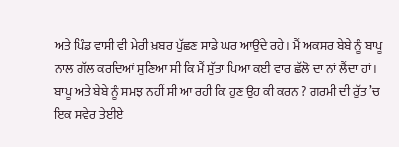ਅਤੇ ਪਿੰਡ ਵਾਸੀ ਵੀ ਮੇਰੀ ਖ਼ਬਰ ਪੁੱਛਣ ਸਾਡੇ ਘਰ ਆਉਂਦੇ ਰਹੇ। ਮੈਂ ਅਕਸਰ ਬੇਬੇ ਨੂੰ ਬਾਪੂ ਨਾਲ ਗੱਲ ਕਰਦਿਆਂ ਸੁਣਿਆ ਸੀ ਕਿ ਮੈਂ ਸੁੱਤਾ ਪਿਆ ਕਈ ਵਾਰ ਛੱਲੋ ਦਾ ਨਾਂ ਲੈਂਦਾ ਹਾਂ। ਬਾਪੂ ਅਤੇ ਬੇਬੇ ਨੂੰ ਸਮਝ ਨਹੀਂ ਸੀ ਆ ਰਹੀ ਕਿ ਹੁਣ ਉਹ ਕੀ ਕਰਨ ? ਗਰਮੀ ਦੀ ਰੁੱਤ ’ਚ ਇਕ ਸਵੇਰ ਤੇਈਏ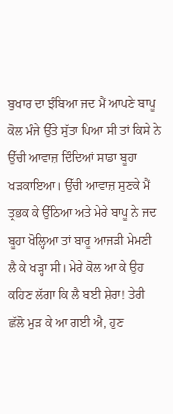ਬੁਖਾਰ ਦਾ ਝੰਬਿਆ ਜਦ ਮੈਂ ਆਪਣੇ ਬਾਪੂ ਕੋਲ ਮੰਜੇ ਉੱਤੇ ਸੁੱਤਾ ਪਿਆ ਸੀ ਤਾਂ ਕਿਸੇ ਨੇ ਉੱਚੀ ਆਵਾਜ਼ ਦਿੰਦਿਆਂ ਸਾਡਾ ਬੂਹਾ ਖੜਕਾਇਆ। ਉੱਚੀ ਆਵਾਜ਼ ਸੁਣਕੇ ਮੈਂ ਤ੍ਰਭਕ ਕੇ ਉੱਠਿਆ ਅਤੇ ਮੇਰੇ ਬਾਪੂ ਨੇ ਜਦ ਬੂਹਾ ਖੋਲ੍ਹਿਆ ਤਾਂ ਬਾਰੂ ਆਜੜੀ ਮੇਮਣੀ ਲੈ ਕੇ ਖੜ੍ਹਾ ਸੀ। ਮੇਰੇ ਕੋਲ ਆ ਕੇ ਉਹ ਕਹਿਣ ਲੱਗਾ ਕਿ ਲੈ ਬਈ ਸ਼ੇਰਾ! ਤੇਰੀ ਛੱਲੋ ਮੁੜ ਕੇ ਆ ਗਈ ਐ, ਹੁਣ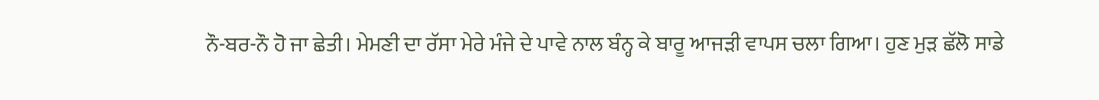ਨੌ-ਬਰ-ਨੌ ਹੋ ਜਾ ਛੇਤੀ। ਮੇਮਣੀ ਦਾ ਰੱਸਾ ਮੇਰੇ ਮੰਜੇ ਦੇ ਪਾਵੇ ਨਾਲ ਬੰਨ੍ਹ ਕੇ ਬਾਰੂ ਆਜੜੀ ਵਾਪਸ ਚਲਾ ਗਿਆ। ਹੁਣ ਮੁੜ ਛੱਲੋ ਸਾਡੇ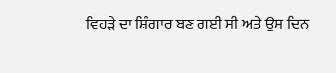ਵਿਹੜੇ ਦਾ ਸ਼ਿੰਗਾਰ ਬਣ ਗਈ ਸੀ ਅਤੇ ਉਸ ਦਿਨ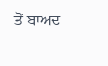ਤੋਂ ਬਾਅਦ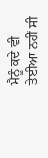ਮੈਨੂੰ ਕਦੇ ਵੀ ਤੇਈਆ ਨਹੀਂ ਸੀ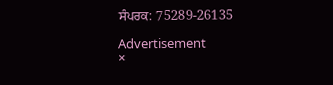ਸੰਪਰਕ: 75289-26135

Advertisement
×